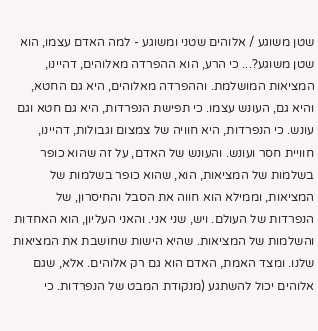שטן משוגע / אלוהים שטני ומשוגע - למה האדם עצמו, הוא שטן משוגע?... כי הרע, הוא ההפרדה מאלוהים, דהיינו, המציאות המושלמת. וההפרדה מאלוהים, היא גם החטא, והיא גם, העונש עצמו. כי תפישת הנפרדות, היא גם חטא וגם עונש. כי הנפרדות, היא חוויה של צמצום וגבולות, דהיינו, חוויית חסר ועונש. והעונש של האדם, על זה שהוא כופר בשלמות של המציאות, הוא, שהוא כופר בשלמות של המציאות, וממילא הוא חווה את הסבל והחיסרון, של הנפרדות של העולם. ויש, שני אני. והאני העליון, הוא האחדות והשלמות של המציאות. שהיא הישות שחושבת את המציאות שלנו. ומצד האמת, האדם הוא גם רק אלוהים. אלא, שגם אלוהים יכול להשתגע (מנקודת המבט של הנפרדות. כי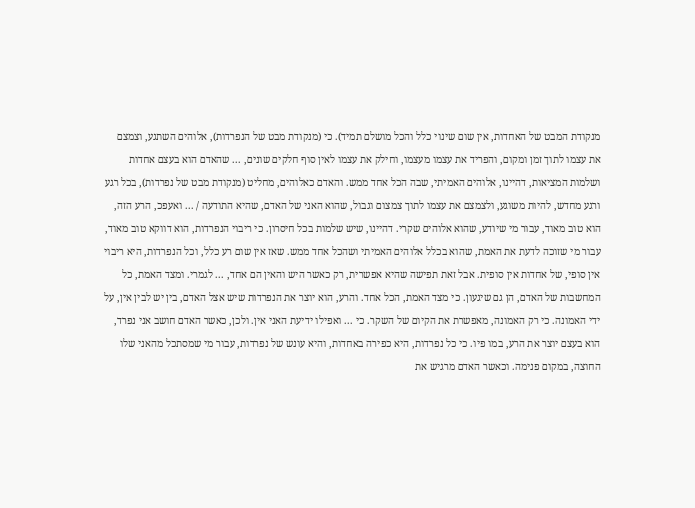מנקודת המבט של האחדות, אין שום שינוי כלל והכל מושלם תמיד). כי (מנקודת מבט של הנפרדות), אלוהים השתגע, וצמצם את עצמו לתוך זמן ומקום, והפריד את עצמו מעצמו, וחילק את עצמו לאין סוף חלקים שונים, ... שהאדם הוא בעצם אחדות ושלמות המציאות, דהיינו, אלוהים האמיתי, שבה הכל אחד ממש. והאדם כאלוהים, מחליט (מנקודת מבט של נפרדות), בכל רגע ורגע מחדש, להיות משוגע, ולצמצם את עצמו לתוך צמצום וגבול, שהוא האני של האדם, שהיא התודעה / ... ואעפכ, הרע הזה, הוא טוב מאוד, עבור מי שיודע, שהוא אלוהים שקרי. דהיינו, שיש שלמות בכל חיסרון. כי ריבוי הנפרדות, הוא דווקא טוב מאוד, עבור מי שזוכה לדעת את האמת, שהוא בכלל אלוהים האמיתי ושהכל אחד ממש. שאז אין שום רע כלל, וכל הנפרדות, היא ריבוי אין סופי, של אחדות אין סופית. אבל זאת תפישה שהיא אפשרית, רק כאשר היש והאין הם אחד, ... לגמרי. ומצד האמת, כל המחשבות של האדם, הן גם שיגעון. כי מצד האמת, הכל אחד. והרע, הוא יוצר את הנפרדות שיש אצל האדם, בין יש לבין אין, על ידי האמונה. כי רק האמונה, מאפשרת את הקיום של השקר. כי ... ואפילו ידיעת האני אין. ולכן, כאשר האדם חושב אני נפרד, הוא בעצם יוצר את הרע, במו פיו. כי כל נפרדות, היא כפירה באחדות, והיא עונש של נפרדות, עבור מי שמסתכל מהאני שלו החוצה, במקום פנימה. וכאשר האדם מרגיש את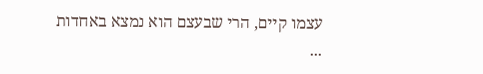עצמו קיים, הרי שבעצם הוא נמצא באחדות ...